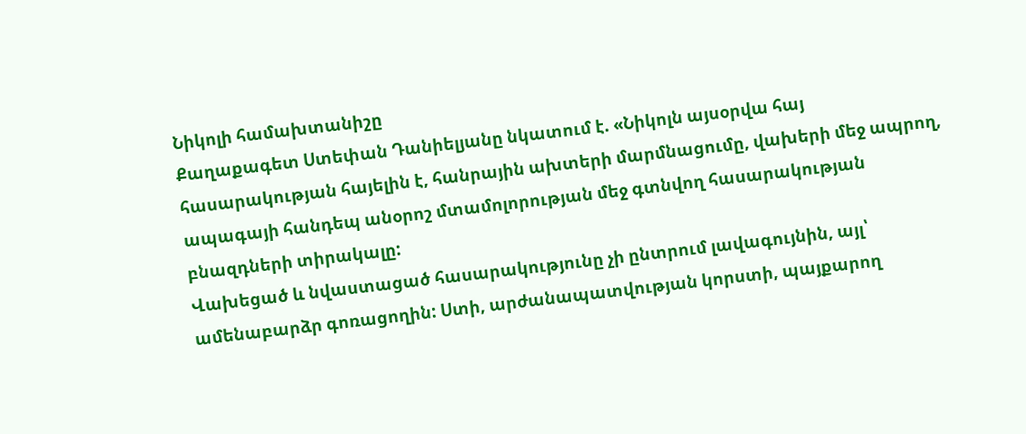Նիկոլի համախտանիշը
Քաղաքագետ Ստեփան Դանիելյանը նկատում է. «Նիկոլն այսօրվա հայ հասարակության հայելին է, հանրային ախտերի մարմնացումը, վախերի մեջ ապրող, ապագայի հանդեպ անօրոշ մտամոլորության մեջ գտնվող հասարակության բնազդների տիրակալը:
Վախեցած և նվաստացած հասարակությունը չի ընտրում լավագույնին, այլ՝ ամենաբարձր գոռացողին: Ստի, արժանապատվության կորստի, պայքարող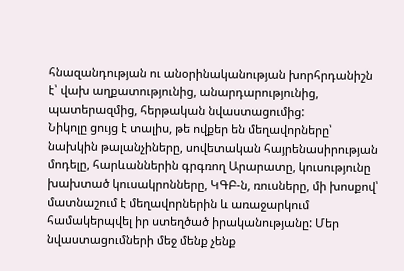հնազանդության ու անօրինականության խորհրդանիշն է՝ վախ աղքատությունից, անարդարությունից, պատերազմից, հերթական նվաստացումից:
Նիկոլը ցույց է տալիս, թե ովքեր են մեղավորները՝ նախկին թալանչիները, սովետական հայրենասիրության մոդելը, հարևաններին գրգռող Արարատը, կուսությունը խախտած կուսակրոնները, ԿԳԲ-ն, ռուսները, մի խոսքով՝ մատնաշում է մեղավորներին և առաջարկում համակերպվել իր ստեղծած իրականությանը: Մեր նվաստացումների մեջ մենք չենք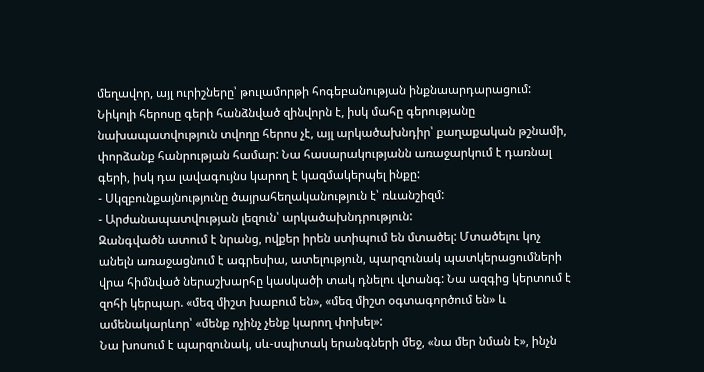մեղավոր, այլ ուրիշները՝ թուլամորթի հոգեբանության ինքնաարդարացում:
Նիկոլի հերոսը գերի հանձնված զինվորն է, իսկ մահը գերությանը նախապատվություն տվողը հերոս չէ, այլ արկածախնդիր՝ քաղաքական թշնամի, փորձանք հանրության համար: Նա հասարակությանն առաջարկում է դառնալ գերի, իսկ դա լավագույնս կարող է կազմակերպել ինքը:
- Սկզբունքայնությունը ծայրահեղականություն է՝ ռևանշիզմ:
- Արժանապատվության լեզուն՝ արկածախնդրություն:
Զանգվածն ատում է նրանց, ովքեր իրեն ստիպում են մտածել: Մտածելու կոչ անելն առաջացնում է ագրեսիա, ատելություն, պարզունակ պատկերացումների վրա հիմնված ներաշխարհը կասկածի տակ դնելու վտանգ: Նա ազգից կերտում է զոհի կերպար. «մեզ միշտ խաբում են», «մեզ միշտ օգտագործում են» և ամենակարևոր՝ «մենք ոչինչ չենք կարող փոխել»:
Նա խոսում է պարզունակ, սև-սպիտակ երանգների մեջ, «նա մեր նման է», ինչն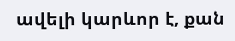ավելի կարևոր է, քան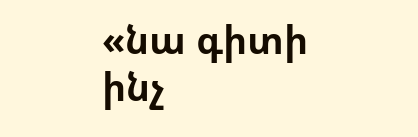«նա գիտի ինչ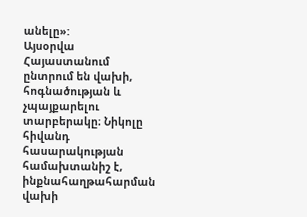անելը»:
Այսօրվա Հայաստանում ընտրում են վախի, հոգնածության և չպայքարելու տարբերակը։ Նիկոլը հիվանդ հասարակության համախտանիշ է, ինքնահաղթահարման վախի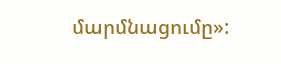մարմնացումը»: